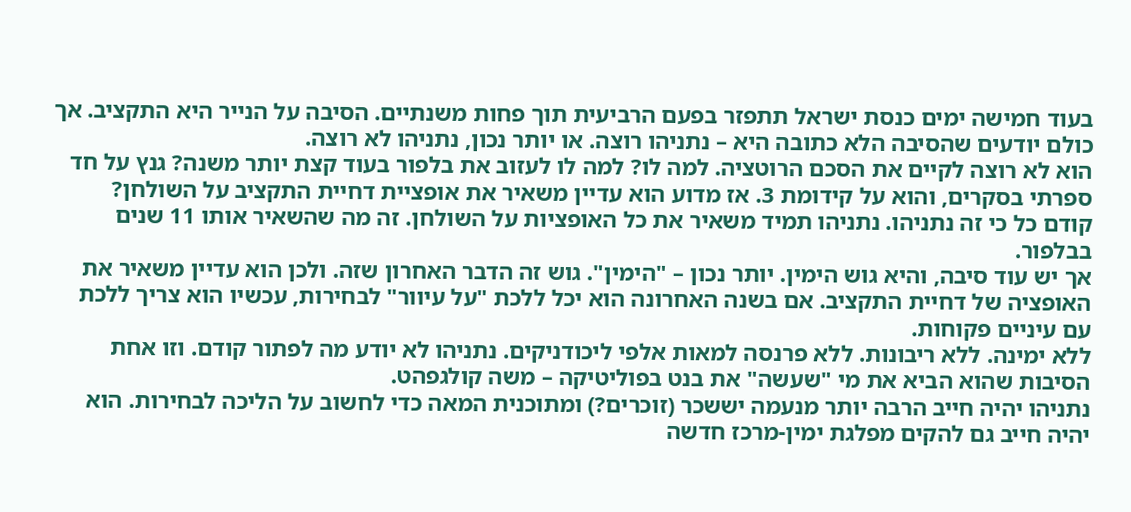בעוד חמישה ימים כנסת ישראל תתפזר בפעם הרביעית תוך פחות משנתיים. הסיבה על הנייר היא התקציב. אך כולם יודעים שהסיבה הלא כתובה היא – נתניהו רוצה. או יותר נכון, נתניהו לא רוצה.
הוא לא רוצה לקיים את הסכם הרוטציה. למה לו? למה לו לעזוב את בלפור בעוד קצת יותר משנה? גנץ על חד ספרתי בסקרים, והוא על קידומת 3. אז מדוע הוא עדיין משאיר את אופציית דחיית התקציב על השולחן?
קודם כל כי זה נתניהו. נתניהו תמיד משאיר את כל האופציות על השולחן. זה מה שהשאיר אותו 11 שנים בבלפור.
אך יש עוד סיבה, והיא גוש הימין. יותר נכון – "הימין". גוש זה הדבר האחרון שזה. ולכן הוא עדיין משאיר את האופציה של דחיית התקציב. אם בשנה האחרונה הוא יכל ללכת "על עיוור" לבחירות, עכשיו הוא צריך ללכת עם עיניים פקוחות.
ללא ימינה. ללא ריבונות. ללא פרנסה למאות אלפי ליכודניקים. נתניהו לא יודע מה לפתור קודם. וזו אחת הסיבות שהוא הביא את מי "שעשה" את בנט בפוליטיקה – משה קולגפהט.
נתניהו יהיה חייב הרבה יותר מנעמה יששכר (זוכרים?) ומתוכנית המאה כדי לחשוב על הליכה לבחירות. הוא יהיה חייב גם להקים מפלגת ימין-מרכז חדשה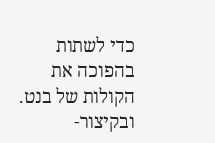כדי לשתות בהפוכה את הקולות של בנט. ובקיצור-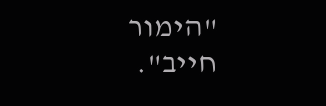"הימור חייב".